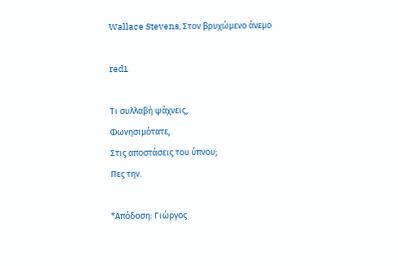Wallace Stevens, Στον βρυχώμενο άνεμο

red1

Τι συλλαβή ψάχνεις,
Φωνησιμότατε,
Στις αποστάσεις του ύπνου;
Πες την.

*Απόδοση: Γιώργος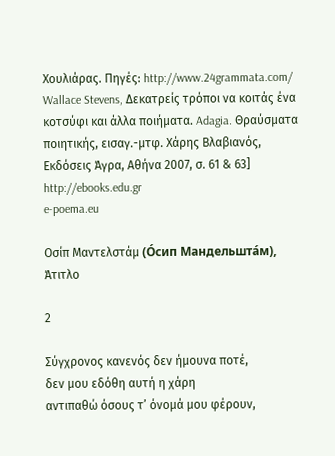Χουλιάρας. Πηγές: http://www.24grammata.com/
Wallace Stevens, Δεκατρείς τρόποι να κοιτάς ένα κοτσύφι και άλλα ποιήματα. Adagia. Θραύσματα ποιητικής, εισαγ.-μτφ. Χάρης Βλαβιανός, Εκδόσεις Άγρα, Αθήνα 2007, σ. 61 & 63]
http://ebooks.edu.gr
e-poema.eu

Οσίπ Μαντελστάμ (О́сип Мандельшта́м), Άτιτλο

2

Σύγχρονος κανενός δεν ήμουνα ποτέ,
δεν μου εδόθη αυτή η χάρη
αντιπαθώ όσους τ’ όνομά μου φέρουν,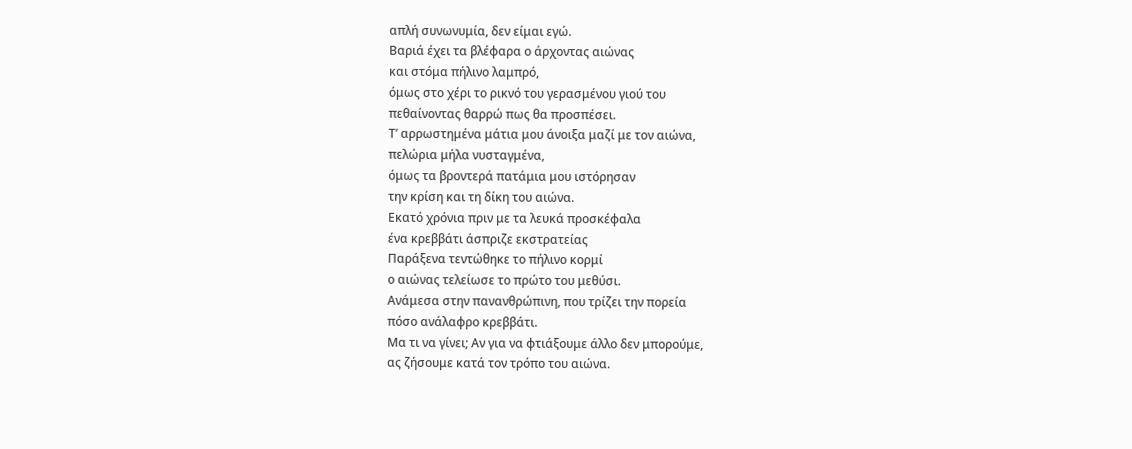απλή συνωνυμία, δεν είμαι εγώ.
Βαριά έχει τα βλέφαρα ο άρχοντας αιώνας
και στόμα πήλινο λαμπρό,
όμως στο χέρι το ρικνό του γερασμένου γιού του
πεθαίνοντας θαρρώ πως θα προσπέσει.
Τ’ αρρωστημένα μάτια μου άνοιξα μαζί με τον αιώνα,
πελώρια μήλα νυσταγμένα,
όμως τα βροντερά πατάμια μου ιστόρησαν
την κρίση και τη δίκη του αιώνα.
Εκατό χρόνια πριν με τα λευκά προσκέφαλα
ένα κρεββάτι άσπριζε εκστρατείας
Παράξενα τεντώθηκε το πήλινο κορμί
ο αιώνας τελείωσε το πρώτο του μεθύσι.
Ανάμεσα στην πανανθρώπινη, που τρίζει την πορεία
πόσο ανάλαφρο κρεββάτι.
Μα τι να γίνει; Αν για να φτιάξουμε άλλο δεν μπορούμε,
ας ζήσουμε κατά τον τρόπο του αιώνα.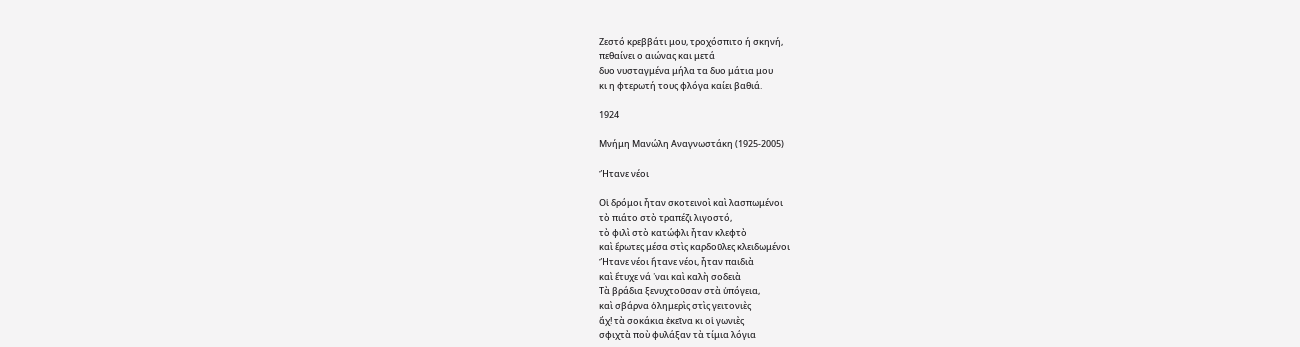Ζεστό κρεββάτι μου, τροχόσπιτο ή σκηνή,
πεθαίνει ο αιώνας και μετά
δυο νυσταγμένα μήλα τα δυο μάτια μου
κι η φτερωτή τους φλόγα καίει βαθιά.

1924

Μνήμη Μανώλη Αναγνωστάκη (1925-2005)

Ἤτανε νέοι

Οἱ δρόμοι ἦταν σκοτεινοὶ καὶ λασπωμένοι
τὸ πιάτο στὸ τραπέζι λιγοστό,
τὸ φιλὶ στὸ κατώφλι ἦταν κλεφτὸ
καὶ ἔρωτες μέσα στὶς καρδοῦλες κλειδωμένοι
Ἤτανε νέοι ἤτανε νέοι, ἦταν παιδιὰ
καὶ ἔτυχε νά ῾ναι καὶ καλὴ σοδειὰ
Τὰ βράδια ξενυχτοῦσαν στὰ ὑπόγεια,
καὶ σβάρνα ὁλημερὶς στὶς γειτονιὲς
ἄχ! τὰ σοκάκια ἐκεῖνα κι οἱ γωνιὲς
σφιχτὰ ποὺ φυλάξαν τὰ τίμια λόγια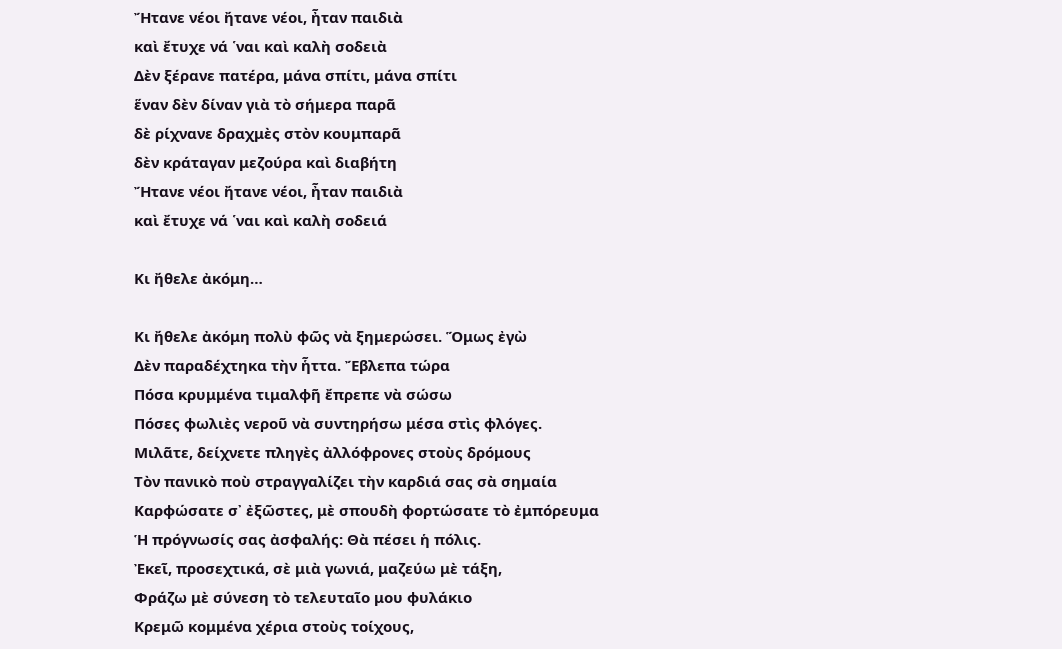Ἤτανε νέοι ἤτανε νέοι, ἦταν παιδιὰ
καὶ ἔτυχε νά ῾ναι καὶ καλὴ σοδειὰ
Δὲν ξέρανε πατέρα, μάνα σπίτι, μάνα σπίτι
ἕναν δὲν δίναν γιὰ τὸ σήμερα παρᾶ
δὲ ρίχνανε δραχμὲς στὸν κουμπαρᾶ
δὲν κράταγαν μεζούρα καὶ διαβήτη
Ἤτανε νέοι ἤτανε νέοι, ἦταν παιδιὰ
καὶ ἔτυχε νά ῾ναι καὶ καλὴ σοδειά

Κι ἤθελε ἀκόμη…

Κι ἤθελε ἀκόμη πολὺ φῶς νὰ ξημερώσει. Ὅμως ἐγὼ
Δὲν παραδέχτηκα τὴν ἧττα. Ἔβλεπα τώρα
Πόσα κρυμμένα τιμαλφῆ ἔπρεπε νὰ σώσω
Πόσες φωλιὲς νεροῦ νὰ συντηρήσω μέσα στὶς φλόγες.
Μιλᾶτε, δείχνετε πληγὲς ἀλλόφρονες στοὺς δρόμους
Τὸν πανικὸ ποὺ στραγγαλίζει τὴν καρδιά σας σὰ σημαία
Καρφώσατε σ᾿ ἐξῶστες, μὲ σπουδὴ φορτώσατε τὸ ἐμπόρευμα
Ἡ πρόγνωσίς σας ἀσφαλής: Θὰ πέσει ἡ πόλις.
Ἐκεῖ, προσεχτικά, σὲ μιὰ γωνιά, μαζεύω μὲ τάξη,
Φράζω μὲ σύνεση τὸ τελευταῖο μου φυλάκιο
Κρεμῶ κομμένα χέρια στοὺς τοίχους,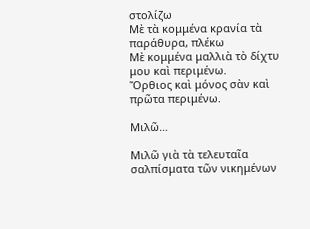στολίζω
Μὲ τὰ κομμένα κρανία τὰ παράθυρα, πλέκω
Μὲ κομμένα μαλλιὰ τὸ δίχτυ μου καὶ περιμένω.
Ὄρθιος καὶ μόνος σὰν καὶ πρῶτα περιμένω.

Μιλῶ…

Μιλῶ γιὰ τὰ τελευταῖα σαλπίσματα τῶν νικημένων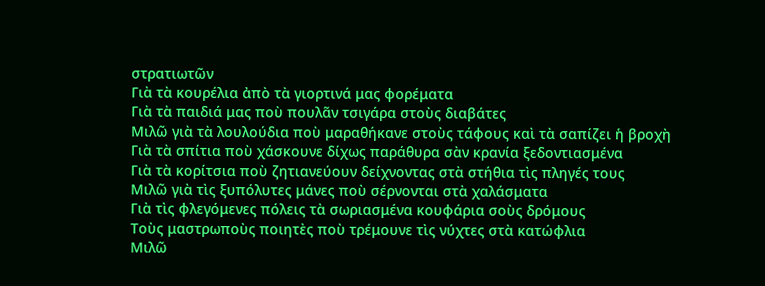στρατιωτῶν
Γιὰ τὰ κουρέλια ἀπὸ τὰ γιορτινά μας φορέματα
Γιὰ τὰ παιδιά μας ποὺ πουλᾶν τσιγάρα στοὺς διαβάτες
Μιλῶ γιὰ τὰ λουλούδια ποὺ μαραθήκανε στοὺς τάφους καὶ τὰ σαπίζει ἡ βροχὴ
Γιὰ τὰ σπίτια ποὺ χάσκουνε δίχως παράθυρα σὰν κρανία ξεδοντιασμένα
Γιὰ τὰ κορίτσια ποὺ ζητιανεύουν δείχνοντας στὰ στήθια τὶς πληγές τους
Μιλῶ γιὰ τὶς ξυπόλυτες μάνες ποὺ σέρνονται στὰ χαλάσματα
Γιὰ τὶς φλεγόμενες πόλεις τὰ σωριασμένα κουφάρια σοὺς δρόμους
Τοὺς μαστρωποὺς ποιητὲς ποὺ τρέμουνε τὶς νύχτες στὰ κατώφλια
Μιλῶ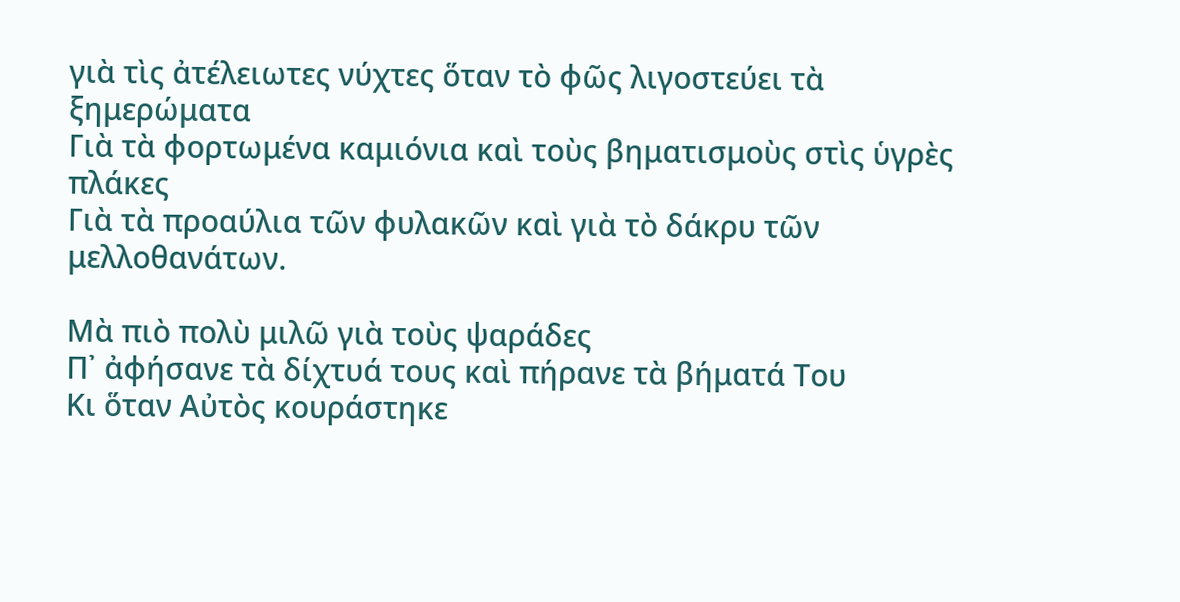γιὰ τὶς ἀτέλειωτες νύχτες ὅταν τὸ φῶς λιγοστεύει τὰ ξημερώματα
Γιὰ τὰ φορτωμένα καμιόνια καὶ τοὺς βηματισμοὺς στὶς ὑγρὲς πλάκες
Γιὰ τὰ προαύλια τῶν φυλακῶν καὶ γιὰ τὸ δάκρυ τῶν μελλοθανάτων.

Μὰ πιὸ πολὺ μιλῶ γιὰ τοὺς ψαράδες
Π᾿ ἀφήσανε τὰ δίχτυά τους καὶ πήρανε τὰ βήματά Του
Κι ὅταν Αὐτὸς κουράστηκε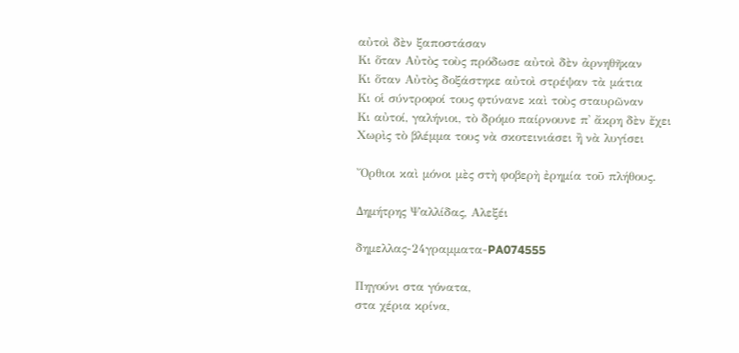αὐτοὶ δὲν ξαποστάσαν
Κι ὅταν Αὐτὸς τοὺς πρόδωσε αὐτοὶ δὲν ἀρνηθῆκαν
Κι ὅταν Αὐτὸς δοξάστηκε αὐτοὶ στρέψαν τὰ μάτια
Κι οἱ σύντροφοί τους φτύνανε καὶ τοὺς σταυρῶναν
Κι αὐτοί, γαλήνιοι, τὸ δρόμο παίρνουνε π᾿ ἄκρη δὲν ἔχει
Χωρὶς τὸ βλέμμα τους νὰ σκοτεινιάσει ἢ νὰ λυγίσει

Ὄρθιοι καὶ μόνοι μὲς στὴ φοβερὴ ἐρημία τοῦ πλήθους.

Δημήτρης Ψαλλίδας, Αλεξέι

δημελλας-24γραμματα-PA074555

Πηγούνι στα γόνατα,
στα χέρια κρίνα,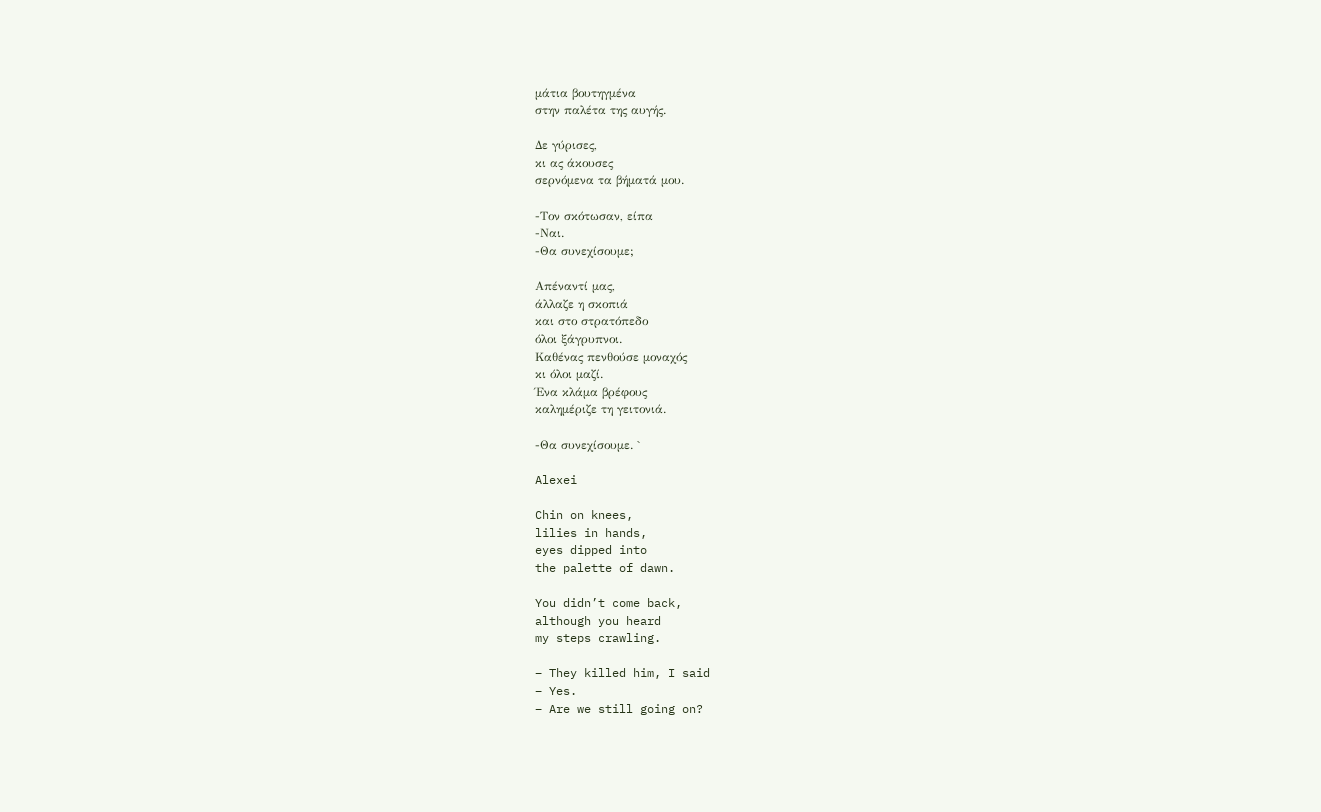μάτια βουτηγμένα
στην παλέτα της αυγής.

Δε γύρισες,
κι ας άκουσες
σερνόμενα τα βήματά μου.

-Τον σκότωσαν, είπα
-Ναι.
-Θα συνεχίσουμε;

Απέναντί μας,
άλλαζε η σκοπιά
και στο στρατόπεδο
όλοι ξάγρυπνοι.
Καθένας πενθούσε μοναχός
κι όλοι μαζί.
Ένα κλάμα βρέφους
καλημέριζε τη γειτονιά.

-Θα συνεχίσουμε. `

Alexei

Chin on knees,
lilies in hands,
eyes dipped into
the palette of dawn.

You didn’t come back,
although you heard
my steps crawling.

– They killed him, I said
– Yes.
– Are we still going on?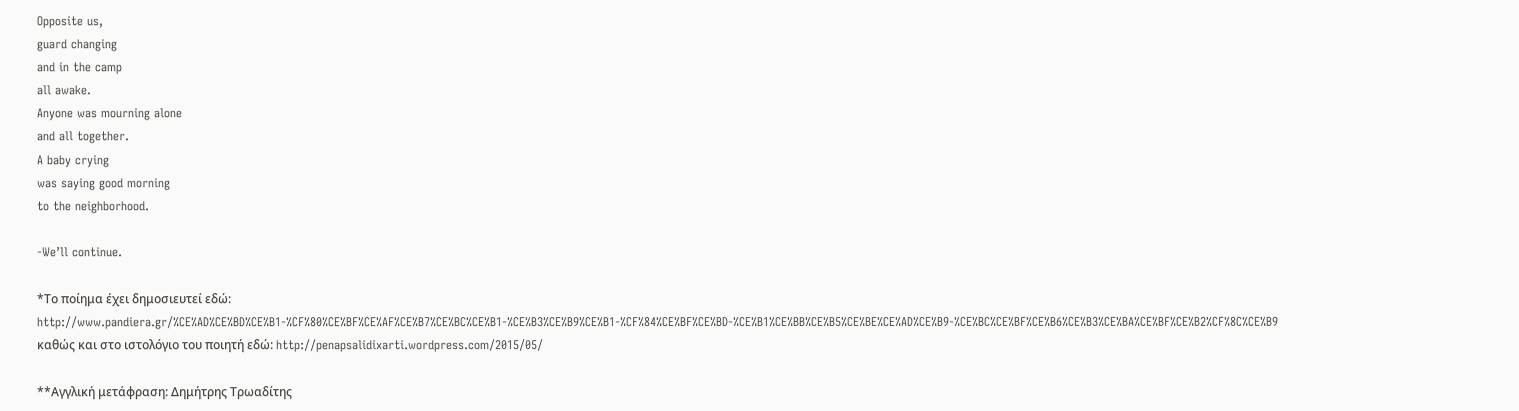Opposite us,
guard changing
and in the camp
all awake.
Anyone was mourning alone
and all together.
A baby crying
was saying good morning
to the neighborhood.

-We’ll continue.

*Το ποίημα έχει δημοσιευτεί εδώ: http://www.pandiera.gr/%CE%AD%CE%BD%CE%B1-%CF%80%CE%BF%CE%AF%CE%B7%CE%BC%CE%B1-%CE%B3%CE%B9%CE%B1-%CF%84%CE%BF%CE%BD-%CE%B1%CE%BB%CE%B5%CE%BE%CE%AD%CE%B9-%CE%BC%CE%BF%CE%B6%CE%B3%CE%BA%CE%BF%CE%B2%CF%8C%CE%B9 καθώς και στο ιστολόγιο του ποιητή εδώ: http://penapsalidixarti.wordpress.com/2015/05/

**Αγγλική μετάφραση: Δημήτρης Τρωαδίτης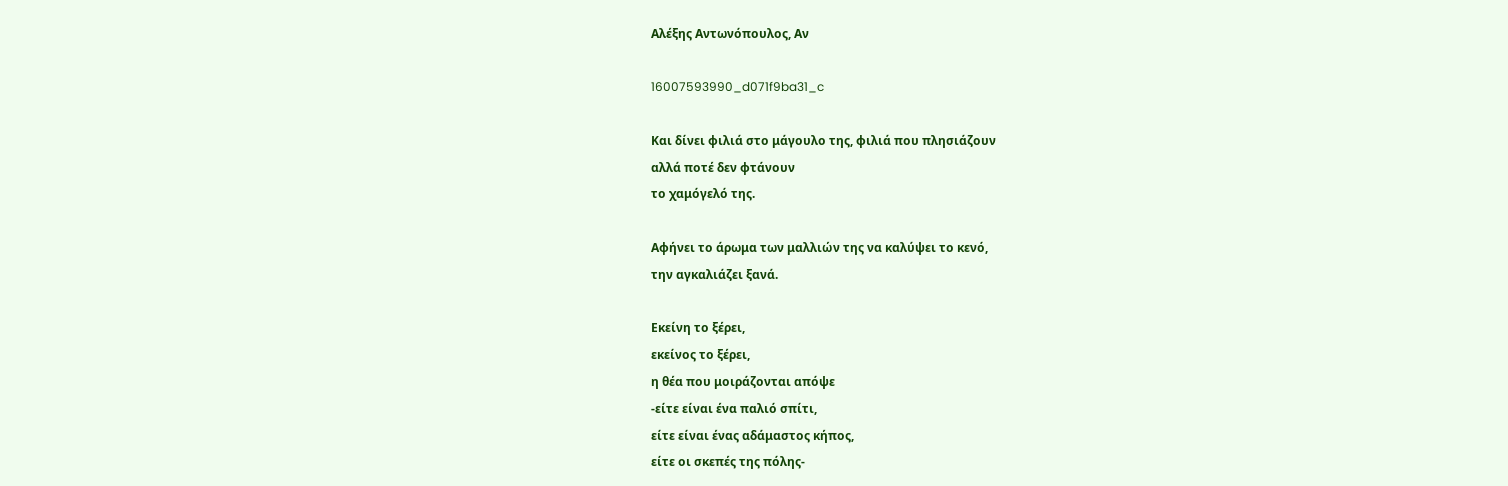Αλέξης Αντωνόπουλος, Αν

16007593990_d071f9ba31_c

Και δίνει φιλιά στο μάγουλο της, φιλιά που πλησιάζουν
αλλά ποτέ δεν φτάνουν
το χαμόγελό της.

Αφήνει το άρωμα των μαλλιών της να καλύψει το κενό,
την αγκαλιάζει ξανά.

Εκείνη το ξέρει,
εκείνος το ξέρει,
η θέα που μοιράζονται απόψε
-είτε είναι ένα παλιό σπίτι,
είτε είναι ένας αδάμαστος κήπος,
είτε οι σκεπές της πόλης-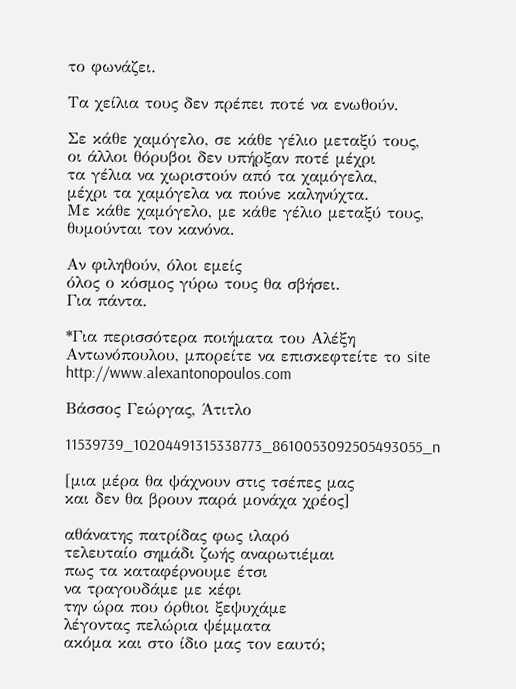το φωνάζει.

Τα χείλια τους δεν πρέπει ποτέ να ενωθούν.

Σε κάθε χαμόγελο, σε κάθε γέλιο μεταξύ τους,
οι άλλοι θόρυβοι δεν υπήρξαν ποτέ μέχρι
τα γέλια να χωριστούν από τα χαμόγελα,
μέχρι τα χαμόγελα να πούνε καληνύχτα.
Με κάθε χαμόγελο, με κάθε γέλιο μεταξύ τους,
θυμούνται τον κανόνα.

Αν φιληθούν, όλοι εμείς
όλος ο κόσμος γύρω τους θα σβήσει.
Για πάντα.

*Για περισσότερα ποιήματα του Αλέξη Αντωνόπουλου, μπορείτε να επισκεφτείτε το site http://www.alexantonopoulos.com

Βάσσος Γεώργας, Άτιτλο

11539739_10204491315338773_8610053092505493055_n

[μια μέρα θα ψάχνουν στις τσέπες μας
και δεν θα βρουν παρά μονάχα χρέος]

αθάνατης πατρίδας φως ιλαρό
τελευταίο σημάδι ζωής αναρωτιέμαι
πως τα καταφέρνουμε έτσι
να τραγουδάμε με κέφι
την ώρα που όρθιοι ξεψυχάμε
λέγοντας πελώρια ψέμματα
ακόμα και στο ίδιο μας τον εαυτό;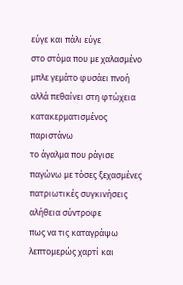εύγε και πάλι εύγε
στο στόμα που με χαλασμένο
μπλε γεμάτο φυσάει πνοή
αλλά πεθαίνει στη φτώχεια
κατακερματισμένος παριστάνω
το άγαλμα που ράγισε
παγώνω με τόσες ξεχασμένες
πατριωτικές συγκινήσεις
αλήθεια σύντροφε
πως να τις καταγράψω
λεπτομερώς χαρτί και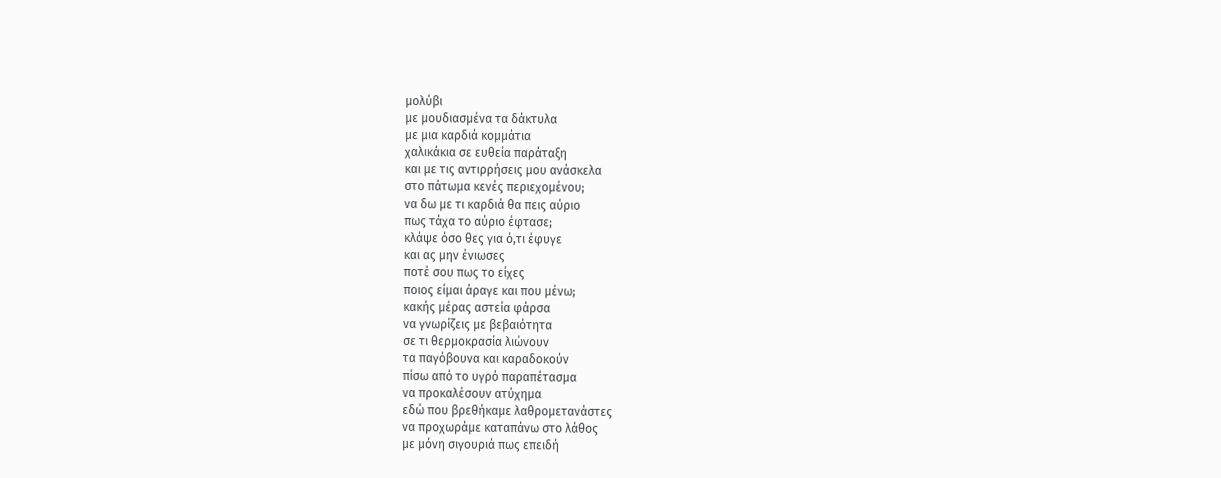μολύβι
με μουδιασμένα τα δάκτυλα
με μια καρδιά κομμάτια
χαλικάκια σε ευθεία παράταξη
και με τις αντιρρήσεις μου ανάσκελα
στο πάτωμα κενές περιεχομένου;
να δω με τι καρδιά θα πεις αύριο
πως τάχα το αύριο έφτασε;
κλάψε όσο θες για ό,τι έφυγε
και ας μην ένιωσες
ποτέ σου πως το είχες
ποιος είμαι άραγε και που μένω;
κακής μέρας αστεία φάρσα
να γνωρίζεις με βεβαιότητα
σε τι θερμοκρασία λιώνουν
τα παγόβουνα και καραδοκούν
πίσω από το υγρό παραπέτασμα
να προκαλέσουν ατύχημα
εδώ που βρεθήκαμε λαθρομετανάστες
να προχωράμε καταπάνω στο λάθος
με μόνη σιγουριά πως επειδή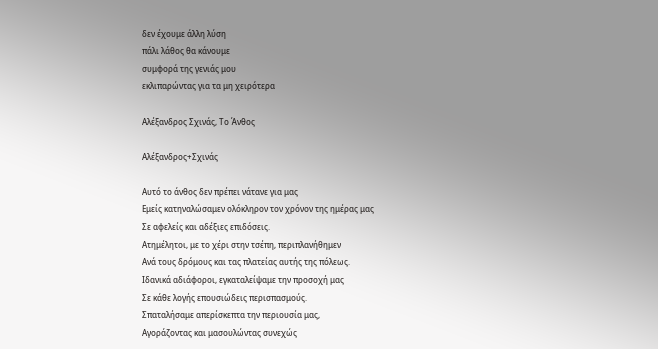δεν έχουμε άλλη λύση
πάλι λάθος θα κάνουμε
συμφορά της γενιάς μου
εκλιπαρώντας για τα μη χειρότερα

Αλέξανδρος Σχινάς, Το Άνθος

Αλέξανδρος+Σχινάς

Αυτό το άνθος δεν πρέπει νάτανε για μας
Εμείς κατηναλώσαμεν ολόκληρον τον χρόνον της ημέρας μας
Σε αφελείς και αδέξιες επιδόσεις.
Ατημέλητοι, με το χέρι στην τσέπη, περιπλανήθημεν
Ανά τους δρόμους και τας πλατείας αυτής της πόλεως.
Ιδανικά αδιάφοροι, εγκαταλείψαμε την προσοχή μας
Σε κάθε λογής επουσιώδεις περισπασμούς.
Σπαταλήσαμε απερίσκεπτα την περιουσία μας,
Αγοράζοντας και μασουλώντας συνεχώς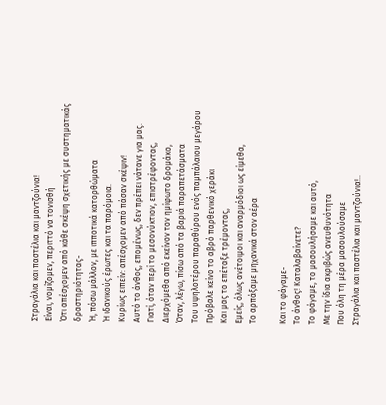Στραγάλια και παστέλια και μαντζούνια!
Είναι, νομίζομεν, περιττό να τονισθή
Ότι απέσχομεν από κάθε σκέψη σχετικής με συστηματικάς δραστηριότητας-
Ή, πόσω μάλλον, με ιπποτικά κατορθώματα
Ή ιδανικούς έρωτες και τα παρόμοια.
Κυρίως ειπείν: απέσχομεν από πάσαν σκέψιν!
Αυτό το άνθος, επομένως, δεν πρέπει νάτανε για μας.
Γιατί, όταν περί το μεσονύκτιον, επιστρέφοντας,
Διερχόμεθα από εκείνον τον ημίφωτο δρομάκο,
Όταν, λέγω, πίσω από τα βαριά παραπετάσματα
Του υψηλοτέρου παραθύρου ενός παμπάλαιου μεγάρου
Πρόβαλε κείνο το αβρό παρθενικό χεράκι
Και μας το επέταξε τρέμοντας,
Εμείς, όλως ανέτοιμοι και αναρμόδιοι ως είμεθα,
Το αρπάξαμε μηχανικά στον αέρα

Και το φάγαμε-
Το άνθος! Καταλαβαίνετε?
Το φάγαμε, το μασουλήσαμε και αυτό,
Με την ίδια ακριβώς ανευθυνότητα
Που όλη τη μέρα μασουλούσαμε
Στραγάλια και παστέλια και μαντζούνια!..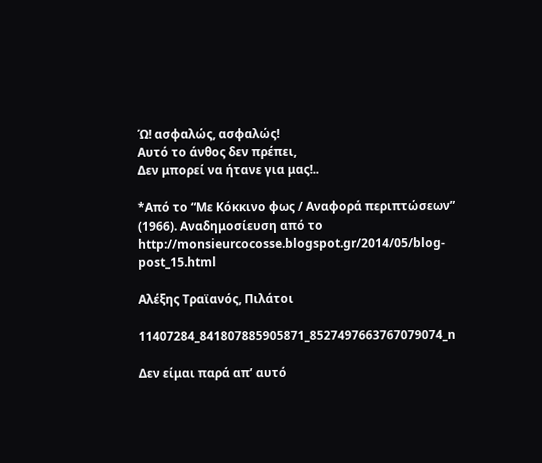Ώ! ασφαλώς, ασφαλώς!
Αυτό το άνθος δεν πρέπει,
Δεν μπορεί να ήτανε για μας!..

*Από το “Με Κόκκινο φως / Αναφορά περιπτώσεων” (1966). Αναδημοσίευση από το http://monsieurcocosse.blogspot.gr/2014/05/blog-post_15.html

Αλέξης Τραϊανός, Πιλάτοι

11407284_841807885905871_8527497663767079074_n

Δεν είμαι παρά απ’ αυτό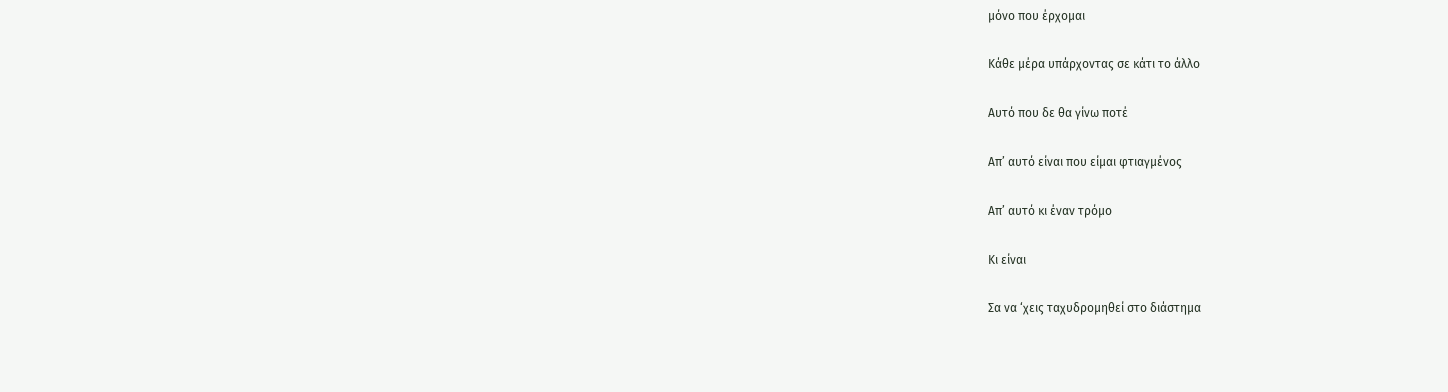μόνο που έρχομαι

Κάθε μέρα υπάρχοντας σε κάτι το άλλο

Αυτό που δε θα γίνω ποτέ

Απ’ αυτό είναι που είμαι φτιαγμένος

Απ’ αυτό κι έναν τρόμο

Κι είναι

Σα να ‘χεις ταχυδρομηθεί στο διάστημα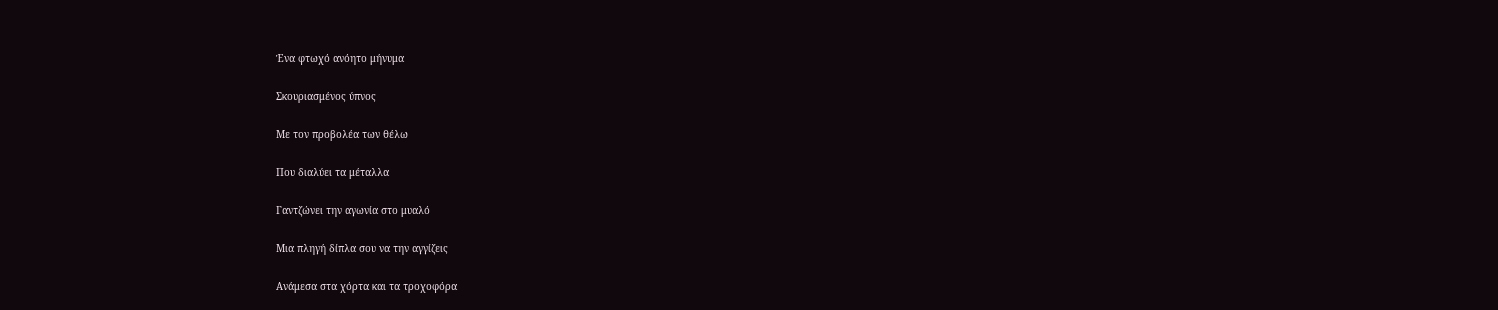Ένα φτωχό ανόητο μήνυμα

Σκουριασμένος ύπνος

Με τον προβολέα των θέλω

Που διαλύει τα μέταλλα

Γαντζώνει την αγωνία στο μυαλό

Μια πληγή δίπλα σου να την αγγίζεις

Ανάμεσα στα χόρτα και τα τροχοφόρα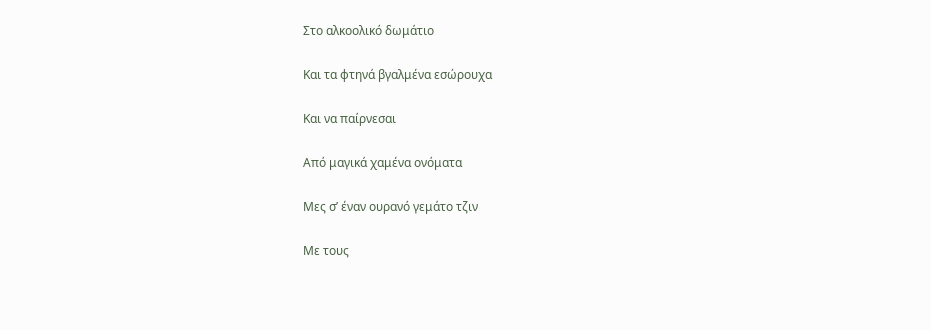Στο αλκοολικό δωμάτιο

Και τα φτηνά βγαλμένα εσώρουχα

Και να παίρνεσαι

Από μαγικά χαμένα ονόματα

Μες σ’ έναν ουρανό γεμάτο τζιν

Με τους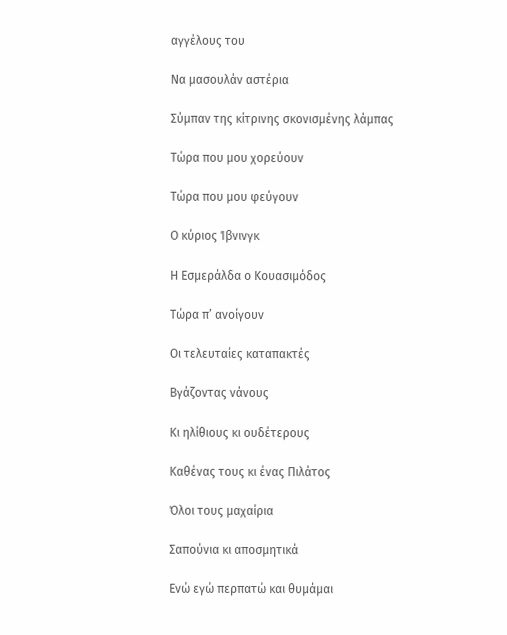αγγέλους του

Να μασουλάν αστέρια

Σύμπαν της κίτρινης σκονισμένης λάμπας

Τώρα που μου χορεύουν

Τώρα που μου φεύγουν

Ο κύριος Ίβνινγκ

Η Εσμεράλδα ο Κουασιμόδος

Τώρα π’ ανοίγουν

Οι τελευταίες καταπακτές

Βγάζοντας νάνους

Κι ηλίθιους κι ουδέτερους

Καθένας τους κι ένας Πιλάτος

Όλοι τους μαχαίρια

Σαπούνια κι αποσμητικά

Ενώ εγώ περπατώ και θυμάμαι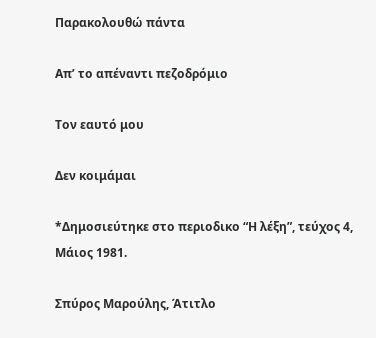Παρακολουθώ πάντα

Απ’ το απέναντι πεζοδρόμιο

Τον εαυτό μου

Δεν κοιμάμαι

*Δημοσιεύτηκε στο περιοδικο “Η λέξη”, τεύχος 4, Μάιος 1981.

Σπύρος Μαρούλης, Άτιτλο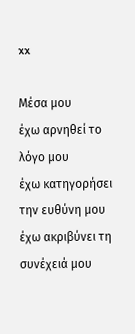xx

Μέσα μου
έχω αρνηθεί το λόγο μου
έχω κατηγορήσει την ευθύνη μου
έχω ακριβύνει τη συνέχειά μου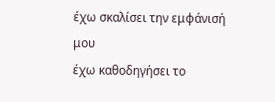έχω σκαλίσει την εμφάνισή μου
έχω καθοδηγήσει το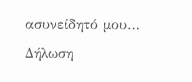ασυνείδητό μου…
Δήλωση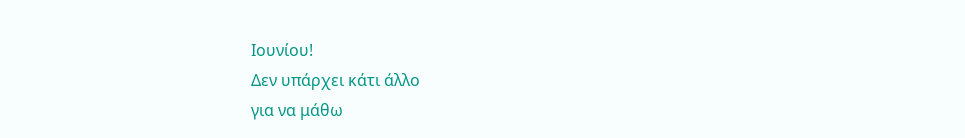Ιουνίου!
Δεν υπάρχει κάτι άλλο
για να μάθω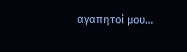αγαπητοί μου…